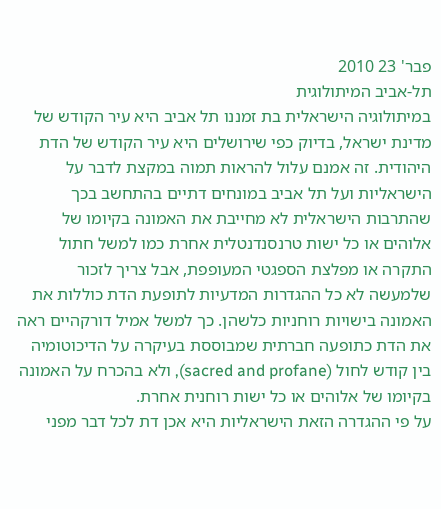פבר' 23 2010
תל-אביב המיתולוגית
במיתולוגיה הישראלית בת זמננו תל אביב היא עיר הקודש של מדינת ישראל, בדיוק כפי שירושלים היא עיר הקודש של הדת היהודית. זה אמנם עלול להראות תמוה במקצת לדבר על הישראליות ועל תל אביב במונחים דתיים בהתחשב בכך שהתרבות הישראלית לא מחייבת את האמונה בקיומו של אלוהים או כל ישות טרנסנדנטלית אחרת כמו למשל חתול התקרה או מפלצת הספגטי המעופפת, אבל צריך לזכור שלמעשה לא כל ההגדרות המדעיות לתופעת הדת כוללות את האמונה בישויות רוחניות כלשהן. כך למשל אמיל דורקהיים ראה את הדת כתופעה חברתית שמבוססת בעיקרה על הדיכוטומיה בין קודש לחול (sacred and profane), ולא בהכרח על האמונה בקיומו של אלוהים או כל ישות רוחנית אחרת.
על פי ההגדרה הזאת הישראליות היא אכן דת לכל דבר מפני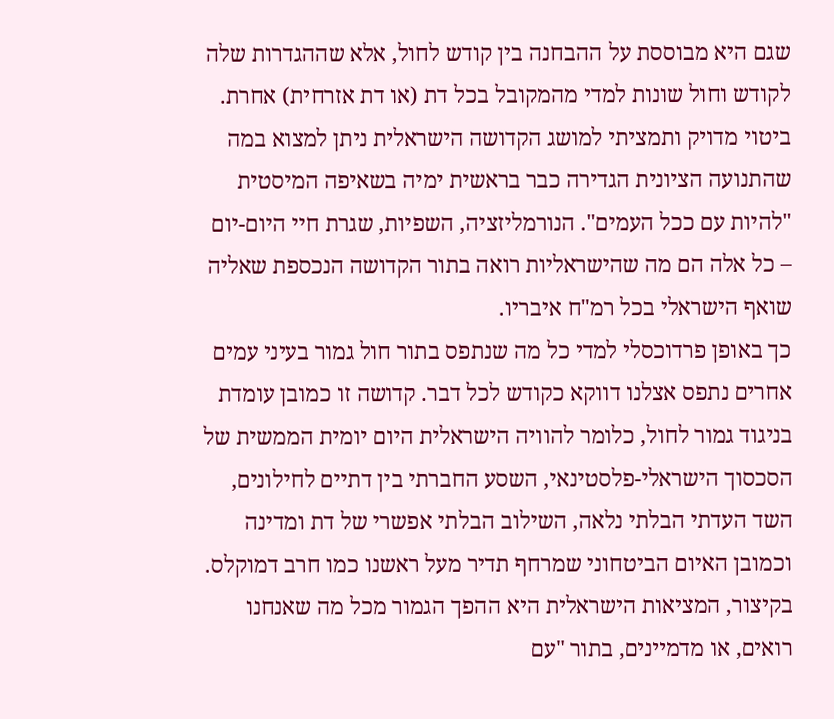שגם היא מבוססת על ההבחנה בין קודש לחול, אלא שההגדרות שלה לקודש וחול שונות למדי מהמקובל בכל דת (או דת אזרחית) אחרת. ביטוי מדויק ותמציתי למושג הקדושה הישראלית ניתן למצוא במה שהתנועה הציונית הגדירה כבר בראשית ימיה בשאיפה המיסטית "להיות עם ככל העמים". הנורמליזציה, השפיות, שגרת חיי היום-יום – כל אלה הם מה שהישראליות רואה בתור הקדושה הנכספת שאליה שואף הישראלי בכל רמ"ח איבריו.
כך באופן פרדוכסלי למדי כל מה שנתפס בתור חול גמור בעיני עמים אחרים נתפס אצלנו דווקא כקודש לכל דבר. קדושה זו כמובן עומדת בניגוד גמור לחול, כלומר להוויה הישראלית היום יומית הממשית של הסכסוך הישראלי-פלסטינאי, השסע החברתי בין דתיים לחילונים, השד העדתי הבלתי נלאה, השילוב הבלתי אפשרי של דת ומדינה וכמובן האיום הביטחוני שמרחף תדיר מעל ראשנו כמו חרב דמוקלס. בקיצור, המציאות הישראלית היא ההפך הגמור מכל מה שאנחנו רואים, או מדמיינים, בתור "עם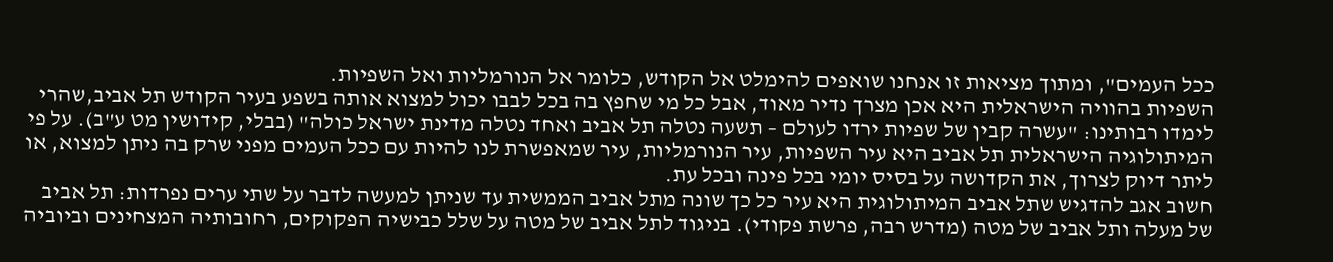ככל העמים", ומתוך מציאות זו אנחנו שואפים להימלט אל הקודש, כלומר אל הנורמליות ואל השפיות.
השפיות בהוויה הישראלית היא אכן מצרך נדיר מאוד, אבל כל מי שחפץ בה בכל לבבו יכול למצוא אותה בשפע בעיר הקודש תל אביב,שהרי לימדו רבותינו: "עשרה קבין של שפיות ירדו לעולם – תשעה נטלה תל אביב ואחד נטלה מדינת ישראל כולה" (בבלי, קידושין מט ע"ב). על פי המיתולוגיה הישראלית תל אביב היא עיר השפיות, עיר הנורמליות, עיר שמאפשרת לנו להיות עם ככל העמים מפני שרק בה ניתן למצוא, או ליתר דיוק לצרוך, את הקדושה על בסיס יומי בכל פינה ובכל עת.
חשוב אגב להדגיש שתל אביב המיתולוגית היא עיר כל כך שונה מתל אביב הממשית עד שניתן למעשה לדבר על שתי ערים נפרדות: תל אביב של מעלה ותל אביב של מטה (מדרש רבה, פרשת פקודי). בניגוד לתל אביב של מטה על שלל כבישיה הפקוקים, רחובותיה המצחינים וביוביה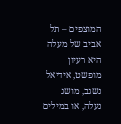המוצפים – תל אביב של מעלה היא רעיון מופשט, אידיאל נשגב, מושג נעלה, או במילים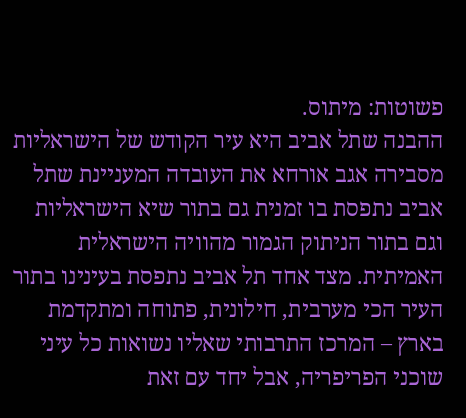פשוטות: מיתוס.
ההבנה שתל אביב היא עיר הקודש של הישראליות מסבירה אגב אורחא את העובדה המעניינת שתל אביב נתפסת בו זמנית גם בתור שיא הישראליות וגם בתור הניתוק הגמור מהוויה הישראלית האמיתית. מצד אחד תל אביב נתפסת בעינינו בתור העיר הכי מערבית, חילונית, פתוחה ומתקדמת בארץ – המרכז התרבותי שאליו נשואות כל עיני שוכני הפריפריה, אבל יחד עם זאת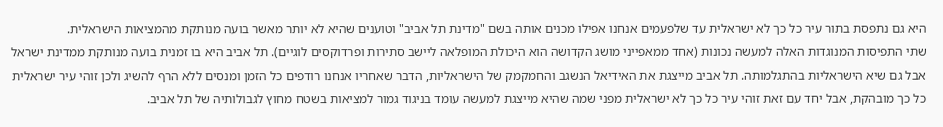היא גם נתפסת בתור עיר כל כך לא ישראלית עד שלפעמים אנחנו אפילו מכנים אותה בשם "מדינת תל אביב" וטוענים שהיא לא יותר מאשר בועה מנותקת מהמציאות הישראלית.
שתי התפיסות המנוגדות האלה למעשה נכונות (אחד ממאפייני מושג הקדושה הוא היכולת המופלאה ליישב סתירות ופרדוקסים לוגיים). תל אביב היא בו זמנית בועה מנותקת ממדינת ישראל אבל גם שיא הישראליות בהתגלמותה. תל אביב מייצגת את האידיאל הנשגב והחמקמק של הישראליות, הדבר שאחריו אנחנו רודפים כל הזמן ומנסים ללא הרף להשיג ולכן זוהי עיר ישראלית כל כך מובהקת, אבל יחד עם זאת זוהי עיר כל כך לא ישראלית מפני שמה שהיא מייצגת למעשה עומד בניגוד גמור למציאות בשטח מחוץ לגבולותיה של תל אביב.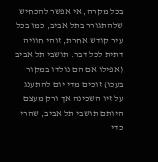בכל מקרה, אי אפשר להכחיש שלהתגורר בתל אביב, כמו בכל עיר קודש אחרת, זוהי חוויה דתית לכל דבר. תושבי תל אביב (אפילו אם הם נולדו במקור בעכו) זוכים מדי יום להתענג על זיו השכינה אך ורק מעצם היותם תושבי תל אביב, שהרי כדי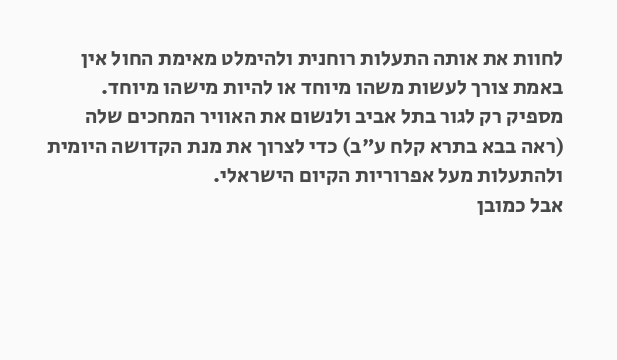לחוות את אותה התעלות רוחנית ולהימלט מאימת החול אין באמת צורך לעשות משהו מיוחד או להיות מישהו מיוחד. מספיק רק לגור בתל אביב ולנשום את האוויר המחכים שלה (ראה בבא בתרא קלח ע"ב) כדי לצרוך את מנת הקדושה היומית ולהתעלות מעל אפרוריות הקיום הישראלי.
אבל כמובן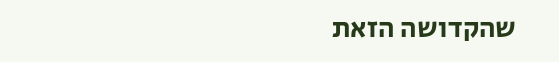שהקדושה הזאת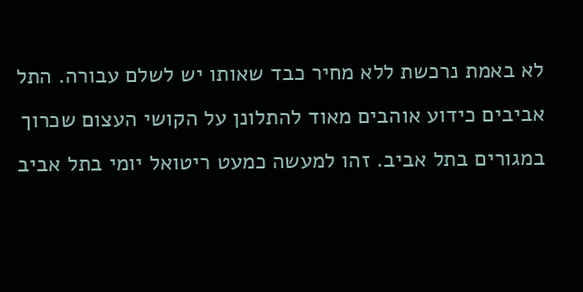לא באמת נרכשת ללא מחיר כבד שאותו יש לשלם עבורה. התל אביבים כידוע אוהבים מאוד להתלונן על הקושי העצום שכרוך במגורים בתל אביב. זהו למעשה כמעט ריטואל יומי בתל אביב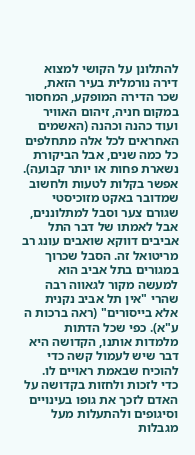להתלונן על הקושי למצוא דירה נורמלית בעיר הזאת, שכר הדירה המופקע, המחסור במקום חניה, זיהום האוויר ועוד כהנה וכהנה (האשמים האחראים לכל אלה מתחלפים כל כמה שנים, אבל הביקורת נשארת פחות או יותר קבועה).
אפשר בקלות לטעות ולחשוב שמדובר באקט מזוכיסטי שגורם צער וסבל למתלוננים, אבל לאמתו של דבר התל אביבים דווקא שואבים עונג רב מריטואל זה. הסבל שכרוך במגורים בתל אביב הוא למעשה מקור לגאווה רבה שהרי "אין תל אביב נקנית אלא בייסורים" (ראה ברכות ה ע"א). כפי שכל הדתות מלמדות אותנו, הקדושה היא דבר שיש לעמול קשה כדי להוכיח שבאמת ראויים לו. כדי לזכות ולחזות בקדושה על האדם לזכך את גופו בעינויים וסיגופים ולהתעלות מעל מגבלות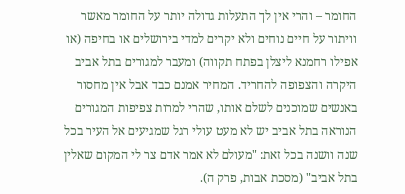החומר – והרי אין לך התעלות גדולה יותר על החומר מאשר וויתור על חיים נוחים ולא יקרים למדי בירושלים או בחיפה (או אפילו רחמנא ליצלן בפתח תקווה) ומעבר למגורים בתל אביב היקרה והצפופה להחריד. המחיר אמנם כבד אבל אין מחסור באנשים שמוכנים לשלם אותו, שהרי למרות צפיפות המגורים הנוראה בתל אביב יש לא מעט עולי רגל שמגיעים אל העיר בכל שנה וושנה בכל זאת: "מעולם לא אמר אדם צר לי המקום שאלין בתל אביב" (מסכת אבות, פרק ה).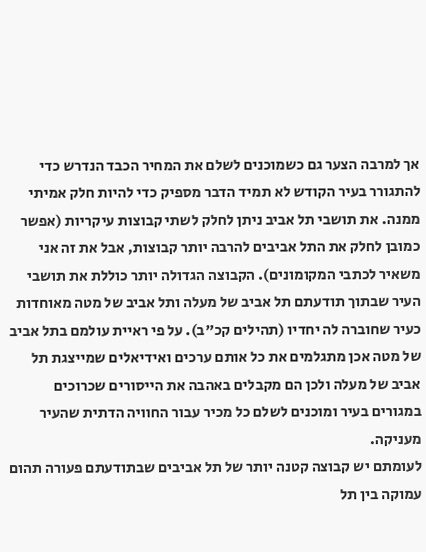אך למרבה הצער גם כשמוכנים לשלם את המחיר הכבד הנדרש כדי להתגורר בעיר הקודש לא תמיד הדבר מספיק כדי להיות חלק אמיתי ממנה. את תושבי תל אביב ניתן לחלק לשתי קבוצות עיקריות (אפשר כמובן לחלק את התל אביבים להרבה יותר קבוצות, אבל את זה אני משאיר לכתבי המקומונים). הקבוצה הגדולה יותר כוללת את תושבי העיר שבתוך תודעתם תל אביב של מעלה ותל אביב של מטה מאוחדות כעיר שחוברה לה יחדיו (תהילים קכ"ב). על פי ראיית עולמם בתל אביב של מטה אכן מתגלמים את כל אותם ערכים ואידיאלים שמייצגת תל אביב של מעלה ולכן הם מקבלים באהבה את הייסורים שכרוכים במגורים בעיר ומוכנים לשלם כל מכיר עבור החוויה הדתית שהעיר מעניקה.
לעומתם יש קבוצה קטנה יותר של תל אביבים שבתודעתם פעורה תהום עמוקה בין תל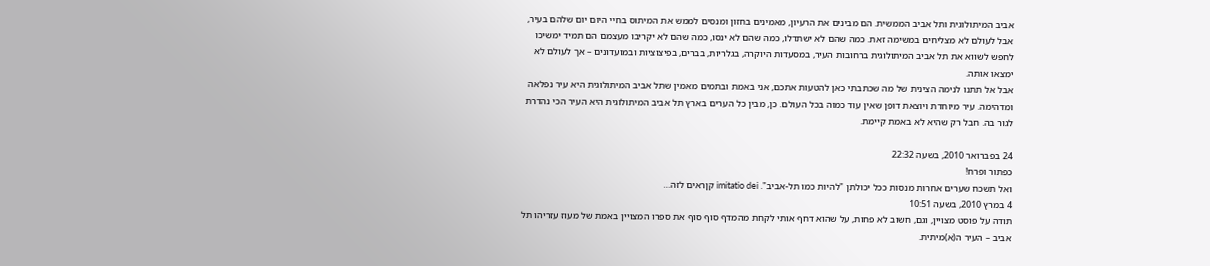אביב המיתולוגית ותל אביב הממשית. הם מבינים את הרעיון, מאמינים בחזון ומנסים לממש את המיתוס בחיי היום יום שלהם בעיר, אבל לעולם לא מצליחים במשימה זאת. כמה שהם לא ישתדלו, כמה שהם לא ינסו, כמה שהם לא יקריבו מעצמם הם תמיד ימשיכו לחפש לשווא את תל אביב המיתולוגית ברחובות העיר, במסעדות היוקרה, בגלריות, בברים, בפיצוציות ובמועדונים – אך לעולם לא ימצאו אותה.
אבל אל תתנו לנימה הצינית של מה שכתבתי כאן להטעות אתכם, אני באמת ובתמים מאמין שתל אביב המיתולוגית היא עיר נפלאה ומדהימה. עיר מיוחדת ויוצאת דופן שאין עוד כמוה בכל העולם. כן, מבין כל הערים בארץ תל אביב המיתולוגית היא העיר הכי נהדרת לגור בה. חבל רק שהיא לא באמת קיימת.

24 בפברואר 2010, בשעה 22:32
כפתור ופרח!
ואל תשכח שערים אחרות מנסות ככל יכולתן "להיות כמו תל-אביב". imitatio dei קןראים לזה…
4 במרץ 2010, בשעה 10:51
תודה על פוסט מצויין, וגם, חשוב לא פחות, על שהוא דחף אותי לקחת מהמדף סוף סוף את ספרו המצויין באמת של מעוז עזריהו תל אביב – העיר ה(א)מיתית.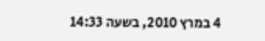4 במרץ 2010, בשעה 14:33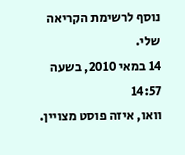נוסף לרשימת הקריאה שלי.
14 במאי 2010, בשעה 14:57
וואו, איזה פוסט מצויין.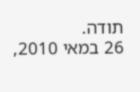תודה.
26 במאי 2010,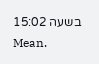בשעה 15:02
Mean.